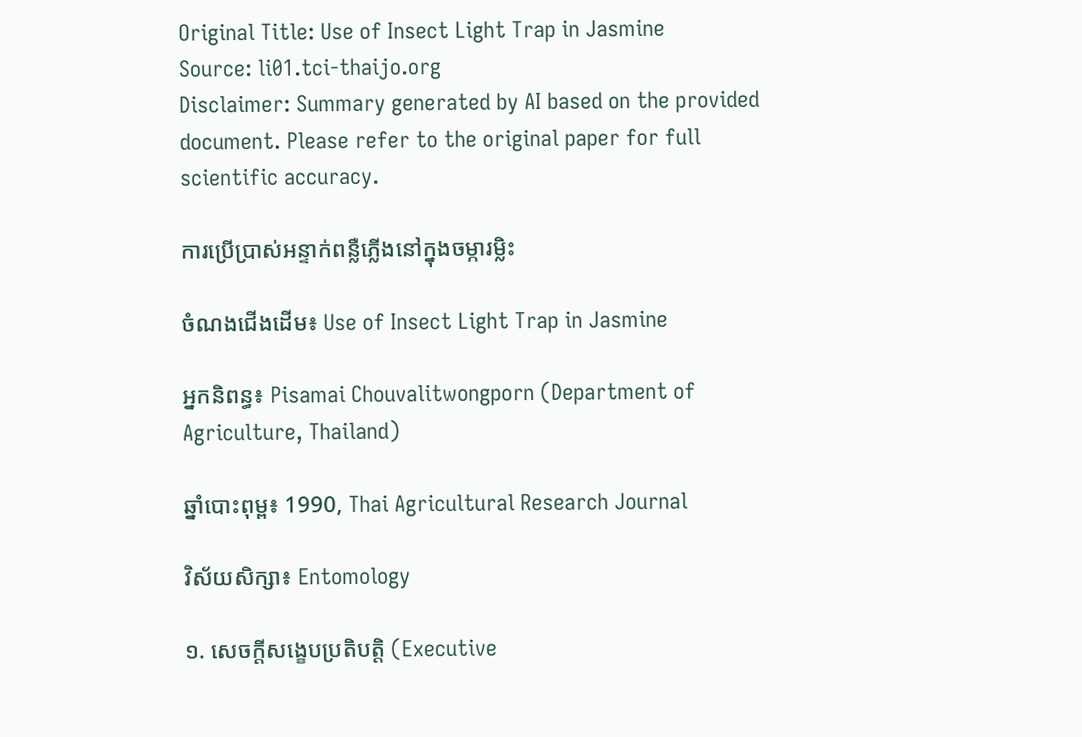Original Title: Use of Insect Light Trap in Jasmine
Source: li01.tci-thaijo.org
Disclaimer: Summary generated by AI based on the provided document. Please refer to the original paper for full scientific accuracy.

ការប្រើប្រាស់អន្ទាក់ពន្លឺភ្លើងនៅក្នុងចម្ការម្លិះ

ចំណងជើងដើម៖ Use of Insect Light Trap in Jasmine

អ្នកនិពន្ធ៖ Pisamai Chouvalitwongporn (Department of Agriculture, Thailand)

ឆ្នាំបោះពុម្ព៖ 1990, Thai Agricultural Research Journal

វិស័យសិក្សា៖ Entomology

១. សេចក្តីសង្ខេបប្រតិបត្តិ (Executive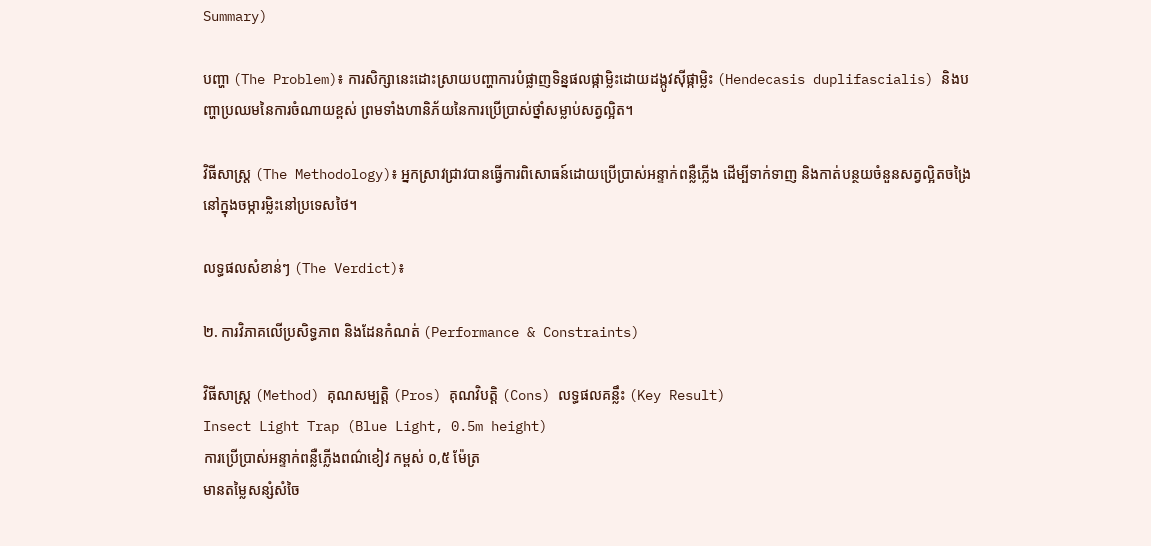Summary)

បញ្ហា (The Problem)៖ ការសិក្សានេះដោះស្រាយបញ្ហាការបំផ្លាញទិន្នផលផ្កាម្លិះដោយដង្កូវស៊ីផ្កាម្លិះ (Hendecasis duplifascialis) និងបញ្ហាប្រឈមនៃការចំណាយខ្ពស់ ព្រមទាំងហានិភ័យនៃការប្រើប្រាស់ថ្នាំសម្លាប់សត្វល្អិត។

វិធីសាស្ត្រ (The Methodology)៖ អ្នកស្រាវជ្រាវបានធ្វើការពិសោធន៍ដោយប្រើប្រាស់អន្ទាក់ពន្លឺភ្លើង ដើម្បីទាក់ទាញ និងកាត់បន្ថយចំនួនសត្វល្អិតចង្រៃនៅក្នុងចម្ការម្លិះនៅប្រទេសថៃ។

លទ្ធផលសំខាន់ៗ (The Verdict)៖

២. ការវិភាគលើប្រសិទ្ធភាព និងដែនកំណត់ (Performance & Constraints)

វិធីសាស្ត្រ (Method) គុណសម្បត្តិ (Pros) គុណវិបត្តិ (Cons) លទ្ធផលគន្លឹះ (Key Result)
Insect Light Trap (Blue Light, 0.5m height)
ការប្រើប្រាស់អន្ទាក់ពន្លឺភ្លើងពណ៌ខៀវ កម្ពស់ ០,៥ ម៉ែត្រ
មានតម្លៃសន្សំសំចៃ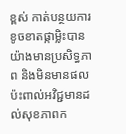ខ្ពស់ កាត់បន្ថយការខូចខាតផ្កាម្លិះបានយ៉ាងមានប្រសិទ្ធភាព និងមិនមានផលប៉ះពាល់អវិជ្ជមានដល់សុខភាពក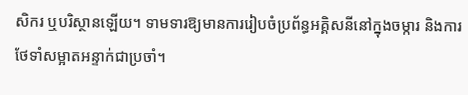សិករ ឬបរិស្ថានឡើយ។ ទាមទារឱ្យមានការរៀបចំប្រព័ន្ធអគ្គិសនីនៅក្នុងចម្ការ និងការថែទាំសម្អាតអន្ទាក់ជាប្រចាំ។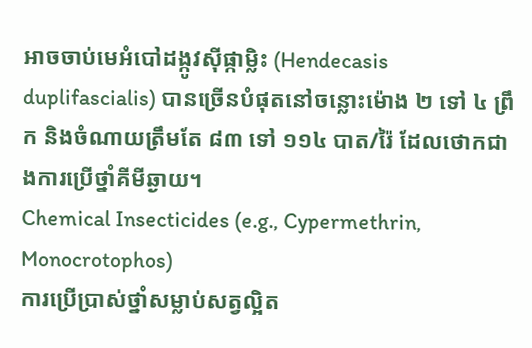អាចចាប់មេអំបៅដង្កូវស៊ីផ្កាម្លិះ (Hendecasis duplifascialis) បានច្រើនបំផុតនៅចន្លោះម៉ោង ២ ទៅ ៤ ព្រឹក និងចំណាយត្រឹមតែ ៨៣ ទៅ ១១៤ បាត/រ៉ៃ ដែលថោកជាងការប្រើថ្នាំគីមីឆ្ងាយ។
Chemical Insecticides (e.g., Cypermethrin, Monocrotophos)
ការប្រើប្រាស់ថ្នាំសម្លាប់សត្វល្អិត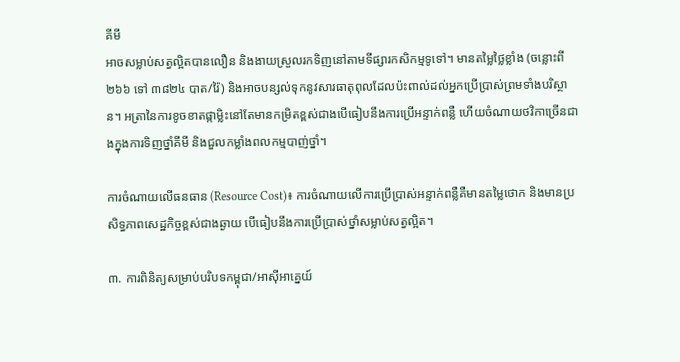គីមី
អាចសម្លាប់សត្វល្អិតបានលឿន និងងាយស្រួលរកទិញនៅតាមទីផ្សារកសិកម្មទូទៅ។ មានតម្លៃថ្លៃខ្លាំង (ចន្លោះពី ២៦៦ ទៅ ៣៨២៤ បាត/រ៉ៃ) និងអាចបន្សល់ទុកនូវសារធាតុពុលដែលប៉ះពាល់ដល់អ្នកប្រើប្រាស់ព្រមទាំងបរិស្ថាន។ អត្រានៃការខូចខាតផ្កាម្លិះនៅតែមានកម្រិតខ្ពស់ជាងបើធៀបនឹងការប្រើអន្ទាក់ពន្លឺ ហើយចំណាយថវិកាច្រើនជាងក្នុងការទិញថ្នាំគីមី និងជួលកម្លាំងពលកម្មបាញ់ថ្នាំ។

ការចំណាយលើធនធាន (Resource Cost)៖ ការចំណាយលើការប្រើប្រាស់អន្ទាក់ពន្លឺគឺមានតម្លៃថោក និងមានប្រសិទ្ធភាពសេដ្ឋកិច្ចខ្ពស់ជាងឆ្ងាយ បើធៀបនឹងការប្រើប្រាស់ថ្នាំសម្លាប់សត្វល្អិត។

៣. ការពិនិត្យសម្រាប់បរិបទកម្ពុជា/អាស៊ីអាគ្នេយ៍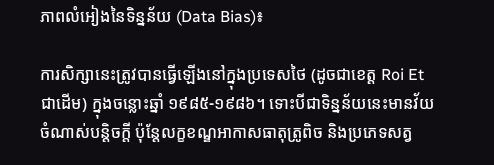ភាពលំអៀងនៃទិន្នន័យ (Data Bias)៖

ការសិក្សានេះត្រូវបានធ្វើឡើងនៅក្នុងប្រទេសថៃ (ដូចជាខេត្ត Roi Et ជាដើម) ក្នុងចន្លោះឆ្នាំ ១៩៨៥-១៩៨៦។ ទោះបីជាទិន្នន័យនេះមានវ័យចំណាស់បន្តិចក្តី ប៉ុន្តែលក្ខខណ្ឌអាកាសធាតុត្រូពិច និងប្រភេទសត្វ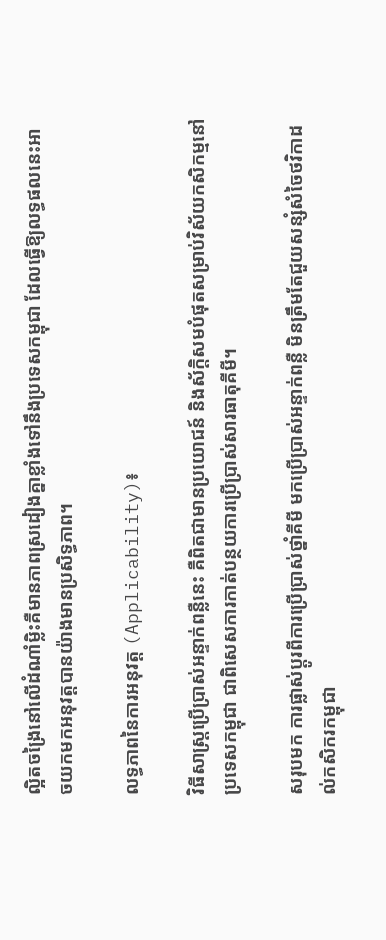ល្អិតចង្រៃនៅលើដំណាំម្លិះគឺមានភាពស្រដៀងគ្នាខ្លាំងទៅនឹងប្រទេសកម្ពុជា ដែលធ្វើឱ្យលទ្ធផលនេះអាចយកមកអនុវត្តបានយ៉ាងមានប្រសិទ្ធភាព។

លទ្ធភាពនៃការអនុវត្ត (Applicability)៖

វិធីសាស្ត្រប្រើប្រាស់អន្ទាក់ពន្លឺនេះ គឺពិតជាមានប្រយោជន៍ និងស័ក្តិសមបំផុតសម្រាប់វិស័យកសិកម្មនៅប្រទេសកម្ពុជា ជាពិសេសការកាត់បន្ថយការប្រើប្រាស់សារធាតុគីមី។

សរុបមក ការផ្លាស់ប្តូរពីការប្រើប្រាស់ថ្នាំគីមី មកប្រើប្រាស់អន្ទាក់ពន្លឺ មិនត្រឹមតែជួយសន្សំសំចៃថវិកាដល់កសិករកម្ពុជា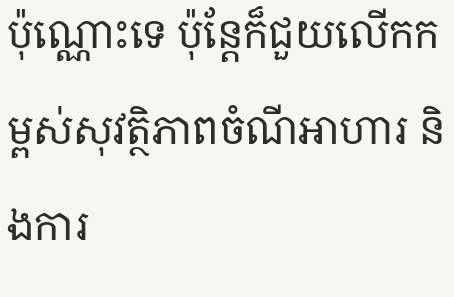ប៉ុណ្ណោះទេ ប៉ុន្តែក៏ជួយលើកកម្ពស់សុវត្ថិភាពចំណីអាហារ និងការ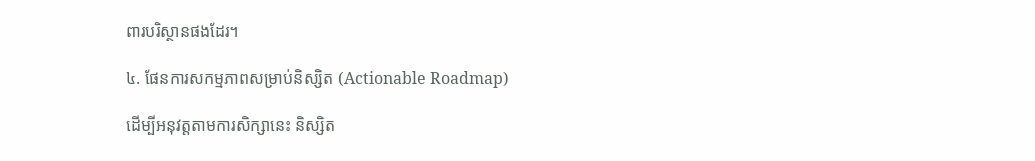ពារបរិស្ថានផងដែរ។

៤. ផែនការសកម្មភាពសម្រាប់និស្សិត (Actionable Roadmap)

ដើម្បីអនុវត្តតាមការសិក្សានេះ និស្សិត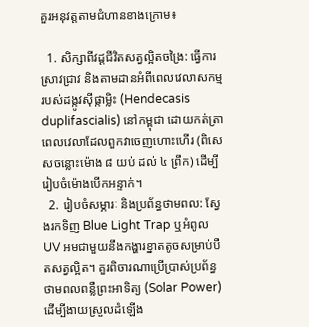គួរអនុវត្តតាមជំហានខាងក្រោម៖

  1. សិក្សាពីវដ្តជីវិតសត្វល្អិតចង្រៃ: ធ្វើការស្រាវជ្រាវ និងតាមដានអំពីពេលវេលាសកម្មរបស់ដង្កូវស៊ីផ្កាម្លិះ (Hendecasis duplifascialis) នៅកម្ពុជា ដោយកត់ត្រាពេលវេលាដែលពួកវាចេញហោះហើរ (ពិសេសចន្លោះម៉ោង ៨ យប់ ដល់ ៤ ព្រឹក) ដើម្បីរៀបចំម៉ោងបើកអន្ទាក់។
  2. រៀបចំសម្ភារៈ និងប្រព័ន្ធថាមពល: ស្វែងរកទិញ Blue Light Trap ឬអំពូល UV អមជាមួយនឹងកង្ហារខ្នាតតូចសម្រាប់បឺតសត្វល្អិត។ គួរពិចារណាប្រើប្រាស់ប្រព័ន្ធថាមពលពន្លឺព្រះអាទិត្យ (Solar Power) ដើម្បីងាយស្រួលដំឡើង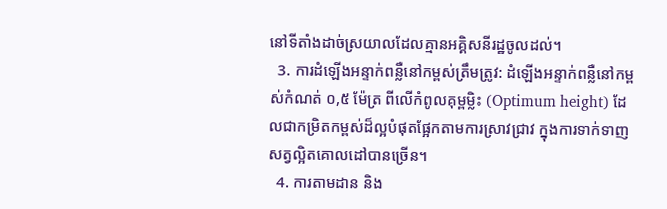នៅទីតាំងដាច់ស្រយាលដែលគ្មានអគ្គិសនីរដ្ឋចូលដល់។
  3. ការដំឡើងអន្ទាក់ពន្លឺនៅកម្ពស់ត្រឹមត្រូវ: ដំឡើងអន្ទាក់ពន្លឺនៅកម្ពស់កំណត់ ០,៥ ម៉ែត្រ ពីលើកំពូលគុម្ពម្លិះ (Optimum height) ដែលជាកម្រិតកម្ពស់ដ៏ល្អបំផុតផ្អែកតាមការស្រាវជ្រាវ ក្នុងការទាក់ទាញសត្វល្អិតគោលដៅបានច្រើន។
  4. ការតាមដាន និង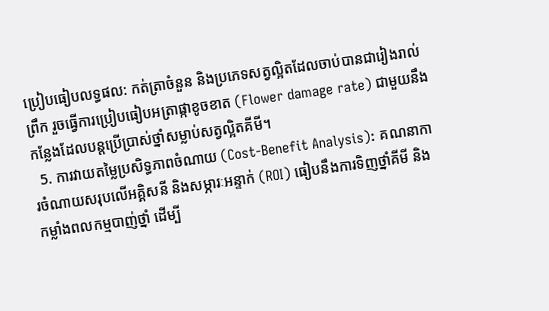ប្រៀបធៀបលទ្ធផល: កត់ត្រាចំនួន និងប្រភេទសត្វល្អិតដែលចាប់បានជារៀងរាល់ព្រឹក រួចធ្វើការប្រៀបធៀបអត្រាផ្កាខូចខាត (Flower damage rate) ជាមួយនឹងកន្លែងដែលបន្តប្រើប្រាស់ថ្នាំសម្លាប់សត្វល្អិតគីមី។
  5. ការវាយតម្លៃប្រសិទ្ធភាពចំណាយ (Cost-Benefit Analysis): គណនាការចំណាយសរុបលើអគ្គិសនី និងសម្ភារៈអន្ទាក់ (ROI) ធៀបនឹងការទិញថ្នាំគីមី និងកម្លាំងពលកម្មបាញ់ថ្នាំ ដើម្បី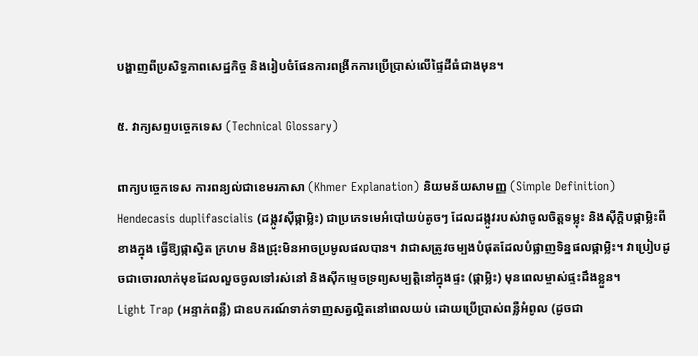បង្ហាញពីប្រសិទ្ធភាពសេដ្ឋកិច្ច និងរៀបចំផែនការពង្រីកការប្រើប្រាស់លើផ្ទៃដីធំជាងមុន។

៥. វាក្យសព្ទបច្ចេកទេស (Technical Glossary)

ពាក្យបច្ចេកទេស ការពន្យល់ជាខេមរភាសា (Khmer Explanation) និយមន័យសាមញ្ញ (Simple Definition)
Hendecasis duplifascialis (ដង្កូវស៊ីផ្កាម្លិះ) ជាប្រភេទមេអំបៅយប់តូចៗ ដែលដង្កូវរបស់វាចូលចិត្តទម្លុះ និងស៊ីក្តិបផ្កាម្លិះពីខាងក្នុង ធ្វើឱ្យផ្កាស្វិត ក្រហម និងជ្រុះមិនអាចប្រមូលផលបាន។ វាជាសត្រូវចម្បងបំផុតដែលបំផ្លាញទិន្នផលផ្កាម្លិះ។ វាប្រៀបដូចជាចោរលាក់មុខដែលលួចចូលទៅរស់នៅ និងស៊ីកម្ទេចទ្រព្យសម្បត្តិនៅក្នុងផ្ទះ (ផ្កាម្លិះ) មុនពេលម្ចាស់ផ្ទះដឹងខ្លួន។
Light Trap (អន្ទាក់ពន្លឺ) ជាឧបករណ៍ទាក់ទាញសត្វល្អិតនៅពេលយប់ ដោយប្រើប្រាស់ពន្លឺអំពូល (ដូចជា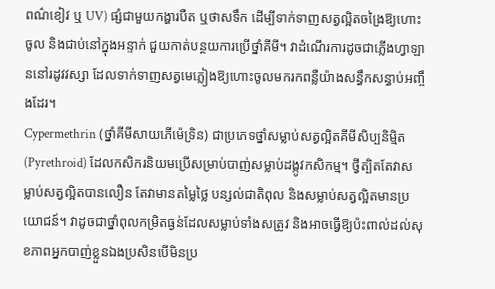ពណ៌ខៀវ ឬ UV) ផ្សំជាមួយកង្ហារបឺត ឬថាសទឹក ដើម្បីទាក់ទាញសត្វល្អិតចង្រៃឱ្យហោះចូល និងជាប់នៅក្នុងអន្ទាក់ ជួយកាត់បន្ថយការប្រើថ្នាំគីមី។ វាដំណើរការដូចជាភ្លើងហ្វាឡាននៅរដូវវស្សា ដែលទាក់ទាញសត្វមេភ្លៀងឱ្យហោះចូលមករកពន្លឺយ៉ាងសន្ធឹកសន្ធាប់អញ្ចឹងដែរ។
Cypermethrin (ថ្នាំគីមីសាយភើម៉េទ្រិន) ជាប្រភេទថ្នាំសម្លាប់សត្វល្អិតគីមីសិប្បនិម្មិត (Pyrethroid) ដែលកសិករនិយមប្រើសម្រាប់បាញ់សម្លាប់ដង្កូវកសិកម្ម។ ថ្វីត្បិតតែវាសម្លាប់សត្វល្អិតបានលឿន តែវាមានតម្លៃថ្លៃ បន្សល់ជាតិពុល និងសម្លាប់សត្វល្អិតមានប្រយោជន៍។ វាដូចជាថ្នាំពុលកម្រិតធ្ងន់ដែលសម្លាប់ទាំងសត្រូវ និងអាចធ្វើឱ្យប៉ះពាល់ដល់សុខភាពអ្នកបាញ់ខ្លួនឯងប្រសិនបើមិនប្រ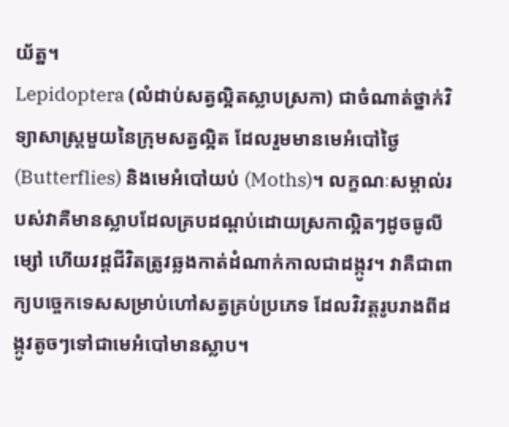យ័ត្ន។
Lepidoptera (លំដាប់សត្វល្អិតស្លាបស្រកា) ជាចំណាត់ថ្នាក់វិទ្យាសាស្ត្រមួយនៃក្រុមសត្វល្អិត ដែលរួមមានមេអំបៅថ្ងៃ (Butterflies) និងមេអំបៅយប់ (Moths)។ លក្ខណៈសម្គាល់របស់វាគឺមានស្លាបដែលគ្របដណ្តប់ដោយស្រកាល្អិតៗដូចធូលីម្សៅ ហើយវដ្តជីវិតត្រូវឆ្លងកាត់ដំណាក់កាលជាដង្កូវ។ វាគឺជាពាក្យបច្ចេកទេសសម្រាប់ហៅសត្វគ្រប់ប្រភេទ ដែលវិវត្តរូបរាងពីដង្កូវតូចៗទៅជាមេអំបៅមានស្លាប។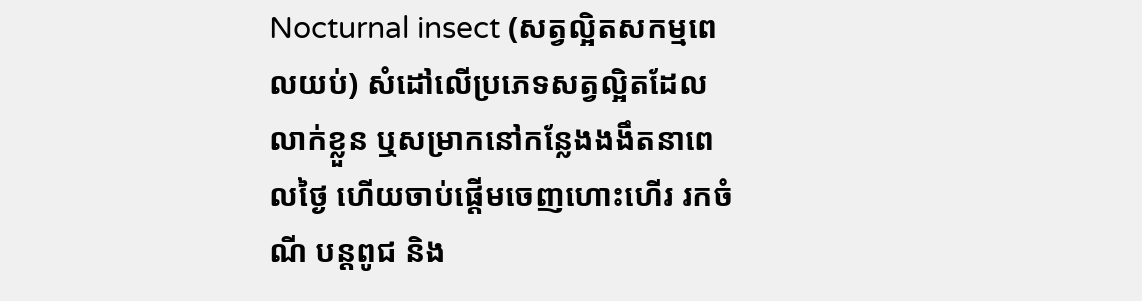Nocturnal insect (សត្វល្អិតសកម្មពេលយប់) សំដៅលើប្រភេទសត្វល្អិតដែលលាក់ខ្លួន ឬសម្រាកនៅកន្លែងងងឹតនាពេលថ្ងៃ ហើយចាប់ផ្តើមចេញហោះហើរ រកចំណី បន្តពូជ និង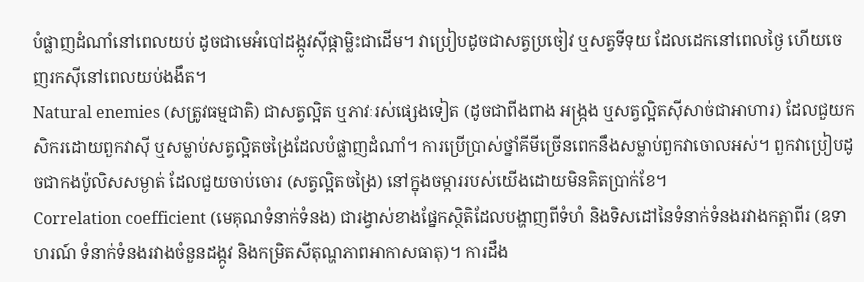បំផ្លាញដំណាំនៅពេលយប់ ដូចជាមេអំបៅដង្កូវស៊ីផ្កាម្លិះជាដើម។ វាប្រៀបដូចជាសត្វប្រចៀវ ឬសត្វទីទុយ ដែលដេកនៅពេលថ្ងៃ ហើយចេញរកស៊ីនៅពេលយប់ងងឹត។
Natural enemies (សត្រូវធម្មជាតិ) ជាសត្វល្អិត ឬភាវៈរស់ផ្សេងទៀត (ដូចជាពីងពាង អង្ក្រង ឬសត្វល្អិតស៊ីសាច់ជាអាហារ) ដែលជួយកសិករដោយពួកវាស៊ី ឬសម្លាប់សត្វល្អិតចង្រៃដែលបំផ្លាញដំណាំ។ ការប្រើប្រាស់ថ្នាំគីមីច្រើនពេកនឹងសម្លាប់ពួកវាចោលអស់។ ពួកវាប្រៀបដូចជាកងប៉ូលិសសម្ងាត់ ដែលជួយចាប់ចោរ (សត្វល្អិតចង្រៃ) នៅក្នុងចម្ការរបស់យើងដោយមិនគិតប្រាក់ខែ។
Correlation coefficient (មេគុណទំនាក់ទំនង) ជារង្វាស់ខាងផ្នែកស្ថិតិដែលបង្ហាញពីទំហំ និងទិសដៅនៃទំនាក់ទំនងរវាងកត្តាពីរ (ឧទាហរណ៍ ទំនាក់ទំនងរវាងចំនួនដង្កូវ និងកម្រិតសីតុណ្ហភាពអាកាសធាតុ)។ ការដឹង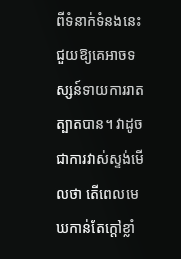ពីទំនាក់ទំនងនេះជួយឱ្យគេអាចទស្សន៍ទាយការរាតត្បាតបាន។ វាដូចជាការវាស់ស្ទង់មើលថា តើពេលមេឃកាន់តែក្តៅខ្លាំ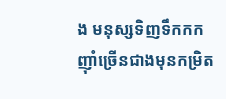ង មនុស្សទិញទឹកកកញ៉ាំច្រើនជាងមុនកម្រិត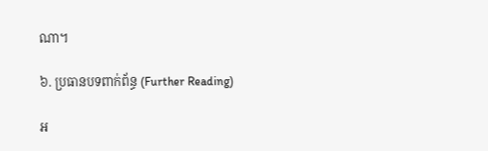ណា។

៦. ប្រធានបទពាក់ព័ន្ធ (Further Reading)

អ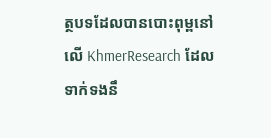ត្ថបទដែលបានបោះពុម្ពនៅលើ KhmerResearch ដែលទាក់ទងនឹ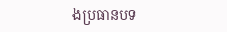ងប្រធានបទ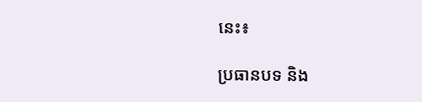នេះ៖

ប្រធានបទ និង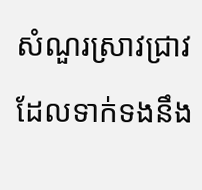សំណួរស្រាវជ្រាវដែលទាក់ទងនឹង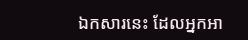ឯកសារនេះ ដែលអ្នកអា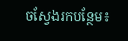ចស្វែងរកបន្ថែម៖